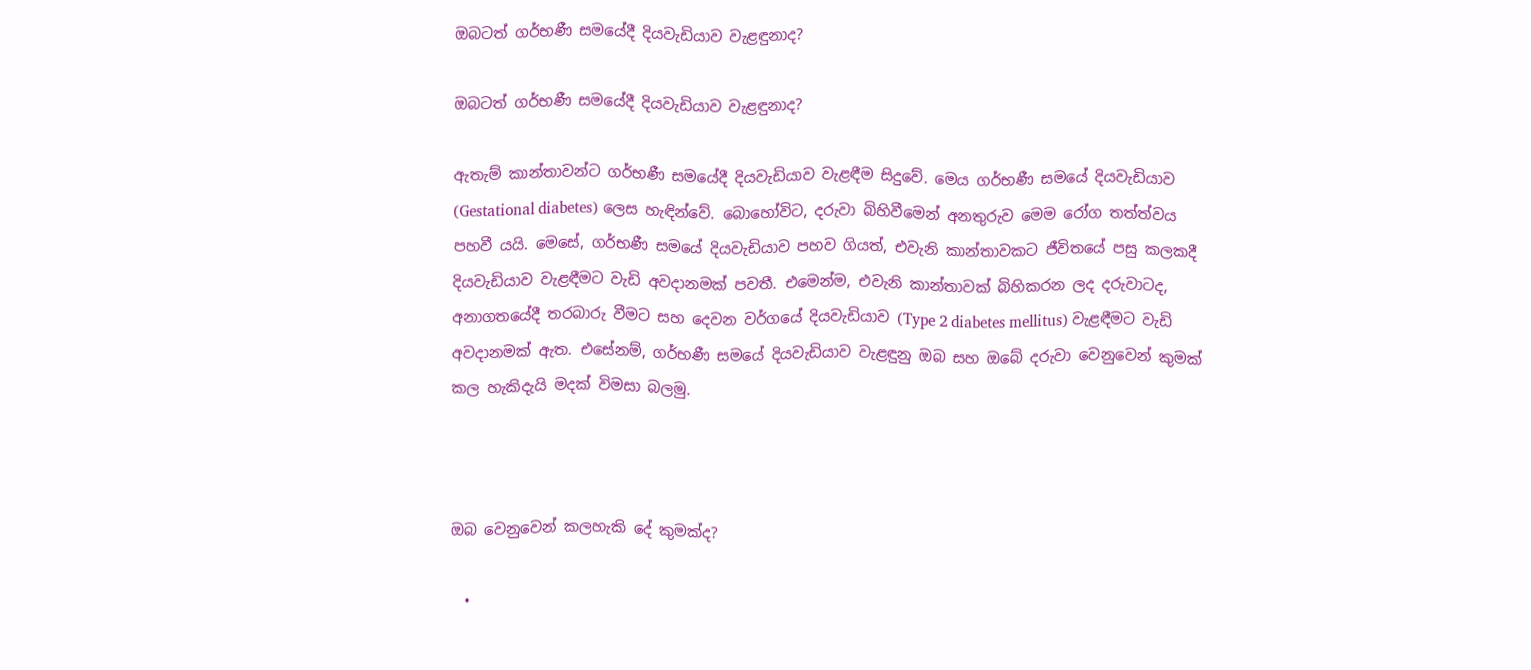ඔබටත් ගර්භණී සමයේදී දියවැඩියාව වැළඳුනාද?

ඔබටත් ගර්භණී සමයේදී දියවැඩියාව වැළඳුනාද?

ඇතැම් කාන්තාවන්ට ගර්භණී සමයේදී දියවැඩියාව වැළඳීම සිදුවේ. මෙය ගර්භණී සමයේ දියවැඩියාව (Gestational diabetes) ලෙස හැඳින්වේ. බොහෝවිට, දරුවා බිහිවීමෙන් අනතුරුව මෙම රෝග තත්ත්වය පහවී යයි. මෙසේ, ගර්භණී සමයේ දියවැඩියාව පහව ගියත්, එවැනි කාන්තාවකට ජීවිතයේ පසු කලකදී දියවැඩියාව වැළඳීමට වැඩි අවදානමක් පවතී. එමෙන්ම, එවැනි කාන්තාවක් බිහිකරන ලද දරුවාටද, අනාගතයේදී තරබාරු වීමට සහ දෙවන වර්ගයේ දියවැඩියාව (Type 2 diabetes mellitus) වැළඳීමට වැඩි අවදානමක් ඇත. එසේනම්, ගර්භණී සමයේ දියවැඩියාව වැළඳුනු ඔබ සහ ඔබේ දරුවා වෙනුවෙන් කුමක් කල හැකිදැයි මදක් විමසා බලමු.



ඔබ වෙනුවෙන් කලහැකි දේ කුමක්ද?

  •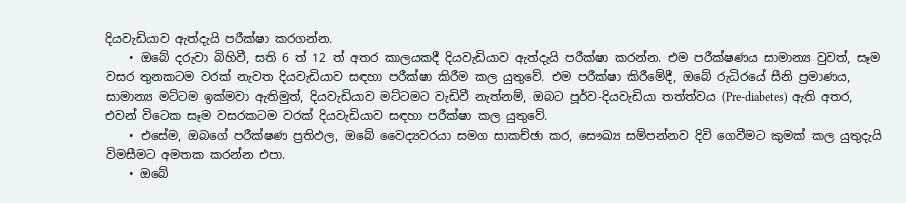දියවැඩියාව ඇත්දැයි පරීක්ෂා කරගන්න.
    • ඔබේ දරුවා බිහිවී, සති 6 ත් 12 ත් අතර කාලයකදී දියවැඩියාව ඇත්දැයි පරීක්ෂා කරන්න. එම පරීක්ෂණය සාමාන්‍ය වුවත්, සෑම වසර තුනකටම වරක් නැවත දියවැඩියාව සඳහා පරීක්ෂා කිරීම කල යුතුවේ. එම පරීක්ෂා කිරීමේදී, ඔබේ රුධිරයේ සීනි ප්‍රමාණය, සාමාන්‍ය මට්ටම ඉක්මවා ඇතිමුත්, දියවැඩියාව මට්ටමට වැඩිවී නැත්නම්, ඔබට පූර්ව-දියවැඩියා තත්ත්වය (Pre-diabetes) ඇති අතර, එවන් විටෙක සෑම වසරකටම වරක් දියවැඩියාව සඳහා පරීක්ෂා කල යුතුවේ.
    • එසේම, ඔබගේ පරීක්ෂණ ප්‍රතිඵල, ඔබේ වෛද්‍යවරයා සමග සාකච්ඡා කර, සෞඛ්‍ය සම්පන්නව දිවි ගෙවීමට කුමක් කල යුතුදැයි විමසීමට අමතක කරන්න එපා.
    • ඔබේ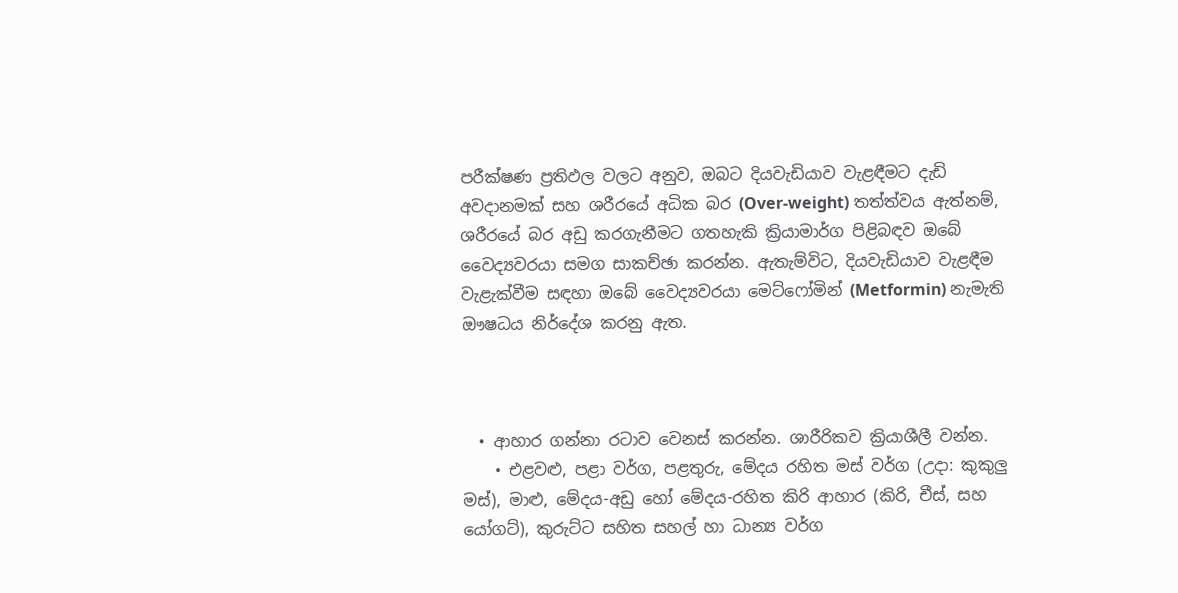පරීක්ෂණ ප්‍රතිඵල වලට අනුව, ඔබට දියවැඩියාව වැළඳීමට දැඩි අවදානමක් සහ ශරීරයේ අධික බර (Over-weight) තත්ත්වය ඇත්නම්, ශරීරයේ බර අඩු කරගැනීමට ගතහැකි ක්‍රියාමාර්ග පිළිබඳව ඔබේ වෛද්‍යවරයා සමග සාකච්ඡා කරන්න. ඇතැම්විට, දියවැඩියාව වැළඳීම වැළැක්වීම සඳහා ඔබේ වෛද්‍යවරයා මෙට්ෆෝමින් (Metformin) නැමැති ඖෂධය නිර්දේශ කරනු ඇත.



  • ආහාර ගන්නා රටාව වෙනස් කරන්න. ශාරීරිකව ක්‍රියාශීලී වන්න.
    • එළවළු, පළා වර්ග, පළතුරු, මේදය රහිත මස් වර්ග (උදා: කුකුලු මස්), මාළු, මේදය-අඩු හෝ මේදය-රහිත කිරි ආහාර (කිරි, චීස්, සහ යෝගට්), කුරුට්ට සහිත සහල් හා ධාන්‍ය වර්ග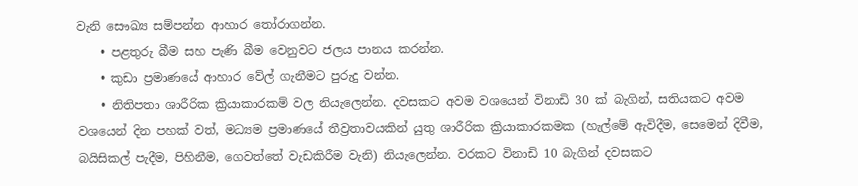වැනි සෞඛ්‍ය සම්පන්න ආහාර තෝරාගන්න.
    • පළතුරු බීම සහ පැණි බීම වෙනුවට ජලය පානය කරන්න.
    • කුඩා ප්‍රමාණයේ ආහාර වේල් ගැනීමට පුරුදු වන්න.
    • නිතිපතා ශාරීරික ක්‍රියාකාරකම් වල නියැලෙන්න. දවසකට අවම වශයෙන් විනාඩි 30 ක් බැගින්, සතියකට අවම වශයෙන් දින පහක් වත්, මධ්‍යම ප්‍රමාණයේ තීව්‍රතාවයකින් යුතු ශාරීරික ක්‍රියාකාරකමක (හැල්මේ ඇවිදීම, සෙමෙන් දිවීම, බයිසිකල් පැදීම, පිහිනීම, ගෙවත්තේ වැඩකිරීම වැනි) නියැලෙන්න. වරකට විනාඩි 10 බැගින් දවසකට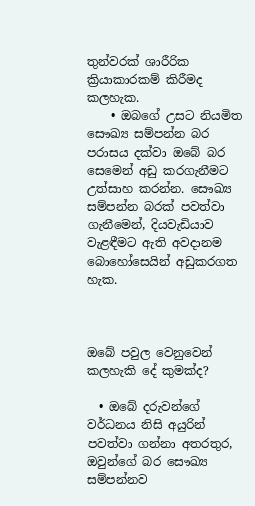තුන්වරක් ශාරීරික ක්‍රියාකාරකම් කිරීමද කලහැක.
    • ඔබගේ උසට නියමිත සෞඛ්‍ය සම්පන්න බර පරාසය දක්වා ඔබේ බර සෙමෙන් අඩු කරගැනීමට උත්සාහ කරන්න. සෞඛ්‍ය සම්පන්න බරක් පවත්වා ගැනීමෙන්, දියවැඩියාව වැළඳීමට ඇති අවදානම බොහෝසෙයින් අඩුකරගත හැක.



ඔබේ පවුල වෙනුවෙන් කලහැකි දේ කුමක්ද?

  • ඔබේ දරුවන්ගේ වර්ධනය නිසි අයුරින් පවත්වා ගන්නා අතරතුර, ඔවුන්ගේ බර සෞඛ්‍ය සම්පන්නව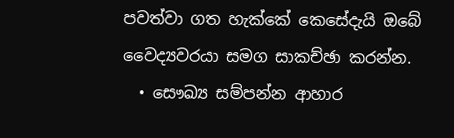පවත්වා ගත හැක්කේ කෙසේදැයි ඔබේ වෛද්‍යවරයා සමග සාකච්ඡා කරන්න.
  • සෞඛ්‍ය සම්පන්න ආහාර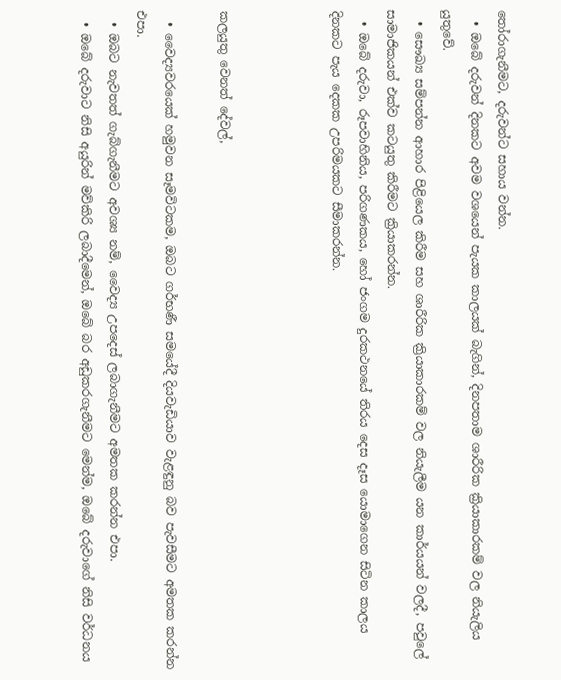තෝරාගැනීමට, දරුවන්ට සහාය වන්න.
  • ඔබේ දරුවන් දිනකට අවම වශයෙන් පැයක කාලයක් බැගින්, දිනපතාම ශාරීරික ක්‍රියාකාරකම් වල නියැලිය යුතුවේ.
  • සෞඛ්‍ය සම්පන්න ආහාර පිළියෙල කිරීම සහ ශාරීරික ක්‍රියාකාරකම් වල නියැලීම යන කාර්යයන් වලදී, පවුලේ සාමාජිකයන් එක්ව කටයුතු කිරීමට ක්‍රියාකරන්න.
  • ඔබේ දරුවා, රූපවාහිනිය, පරිගණකය, හෝ ජංගම දුරකථනයේ තිරය දෙස දෑස යොමාගෙන සිටින කාලය දිනකට පැය දෙකක උපරිමයකට සීමාකරන්න.



කලයුතු වෙනත් දේවල්,

  • වෛද්‍යවරයෙක් හමුවන සෑමවිටකම, ඔබට ගර්භණී සමයේදී දියවැඩියාව වැළඳුනු බව පැවසීමට අමතක කරන්න එපා.
  • ඔබට නැවතත් ගැබ්ගැනීමට අවශ්‍ය නම්, වෛද්‍ය උපදෙස් ලබාගැනීමට අමතක කරන්න එපා.
  • ඔබේ දරුවාට නිසි අයුරින් මව්කිරි ලබාදීමෙන්, ඔබේ බර අඩුකරගැනීමට මෙන්ම, ඔබේ දරුවාගේ නිසි වර්ධනය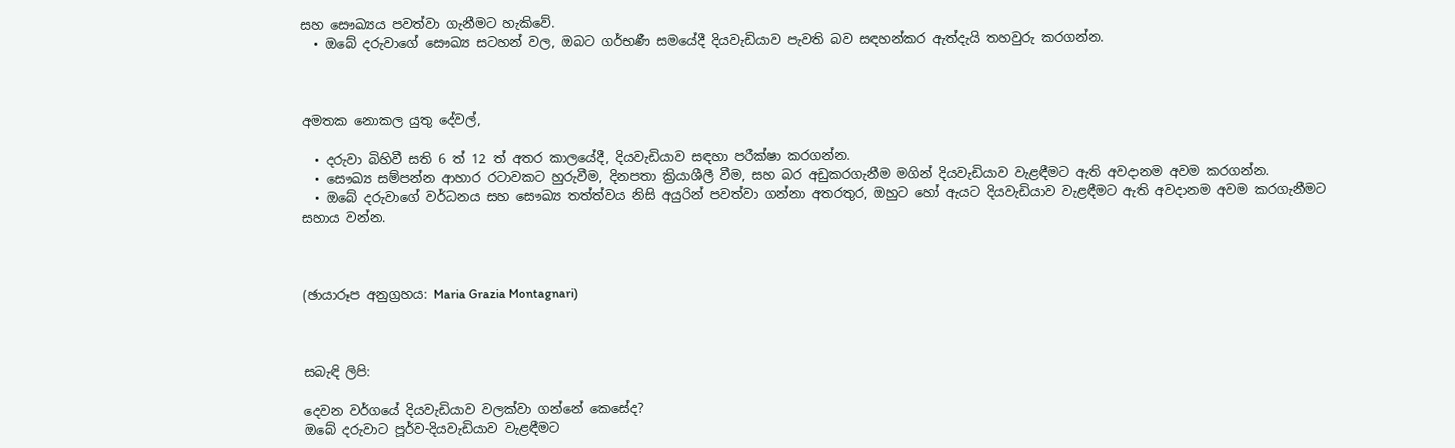සහ සෞඛ්‍යය පවත්වා ගැනීමට හැකිවේ.
  • ඔබේ දරුවාගේ සෞඛ්‍ය සටහන් වල, ඔබට ගර්භණී සමයේදී දියවැඩියාව පැවති බව සඳහන්කර ඇත්දැයි තහවුරු කරගන්න.



අමතක නොකල යුතු දේවල්,

  • දරුවා බිහිවී සති 6 ත් 12 ත් අතර කාලයේදී, දියවැඩියාව සඳහා පරීක්ෂා කරගන්න.
  • සෞඛ්‍ය සම්පන්න ආහාර රටාවකට හුරුවීම, දිනපතා ක්‍රියාශීලී වීම, සහ බර අඩුකරගැනීම මගින් දියවැඩියාව වැළඳීමට ඇති අවදානම අවම කරගන්න.
  • ඔබේ දරුවාගේ වර්ධනය සහ සෞඛ්‍ය තත්ත්වය නිසි අයුරින් පවත්වා ගන්නා අතරතුර, ඔහුට හෝ ඇයට දියවැඩියාව වැළඳීමට ඇති අවදානම අවම කරගැනීමට සහාය වන්න.



(ඡායාරූප අනුග්‍රහය: Maria Grazia Montagnari)



සබැඳි ලිපි:

දෙවන වර්ගයේ දියවැඩියාව වලක්වා ගන්නේ කෙසේද?
ඔබේ දරුවාට පූර්ව-දියවැඩියාව වැළඳීමට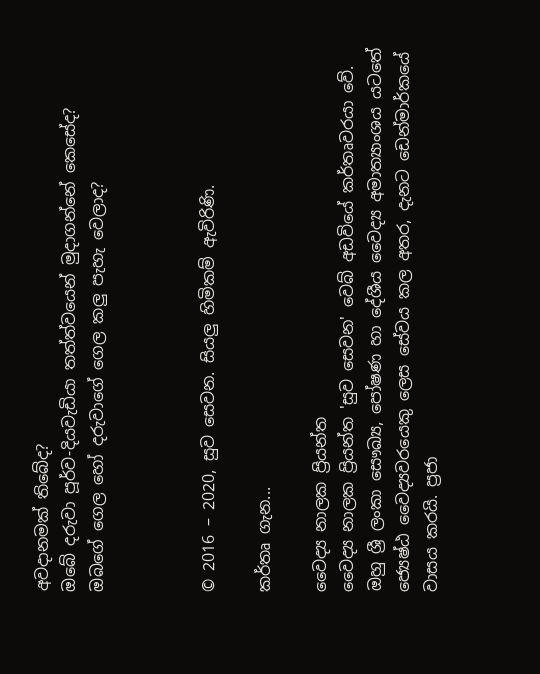අවදානමක් තිබේද?
ඔබේ දරුවා පූර්ව-දියවැඩියා තත්ත්වයෙන් මුදාගන්නේ කෙසේද?
ඔබගේ ගෙල හෝ දරුවාගේ ගෙල කලු පැහැ වෙලාද?



© 2016 – 2020, සුව සෙවන. සියලු හිමිකම් ඇවිරිණි.

කර්තෘ ගැන...

වෛද්‍ය නාලක ප්‍රියන්ත
වෛද්‍ය නාලක ප්‍රියන්ත 'සුව සෙවන' වෙබ් අඩවියේ කර්තෘවරයා වේ. ඔහු ශ්‍රී ලංකා සෞඛ්‍ය, පෝෂණ හා දේශීය වෛද්‍ය අමාත්‍යාංශය යටතේ ජ්‍යෙෂ්ඨ වෛද්‍යවරයෙකු ලෙස සේවය කල අතර, දැනට ඩෙන්මාර්කයේ වාසය කරයි. ප්‍රජා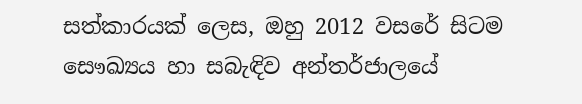සත්කාරයක් ලෙස, ඔහු 2012 වසරේ සිටම සෞඛ්‍යය හා සබැඳිව අන්තර්ජාලයේ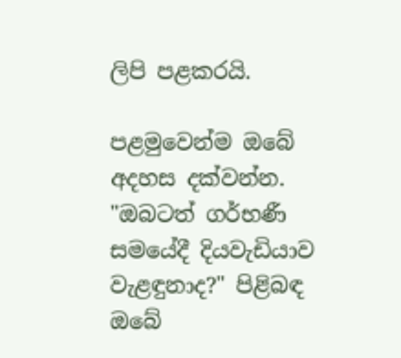ලිපි පළකරයි.

පළමුවෙන්ම ඔබේ අදහස දක්වන්න. "ඔබටත් ගර්භණී සමයේදී දියවැඩියාව වැළඳුනාද?" පිළිබඳ ඔබේ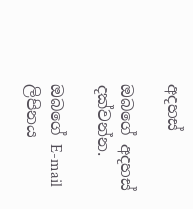අදහස්

ඔබගේ අදහස් දක්වන්න.

ඔබගේ E-mail ලිපිනය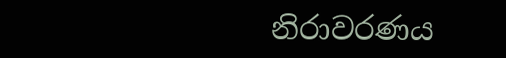නිරාවරණය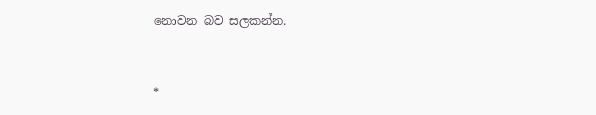නොවන බව සලකන්න.


*